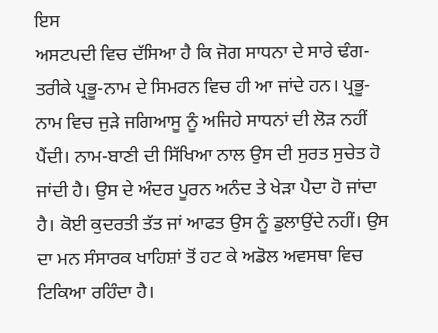ਇਸ
ਅਸਟਪਦੀ ਵਿਚ ਦੱਸਿਆ ਹੈ ਕਿ ਜੋਗ ਸਾਧਨਾ ਦੇ ਸਾਰੇ ਢੰਗ-ਤਰੀਕੇ ਪ੍ਰਭੂ-ਨਾਮ ਦੇ ਸਿਮਰਨ ਵਿਚ ਹੀ ਆ ਜਾਂਦੇ ਹਨ। ਪ੍ਰਭੂ-ਨਾਮ ਵਿਚ ਜੁੜੇ ਜਗਿਆਸੂ ਨੂੰ ਅਜਿਹੇ ਸਾਧਨਾਂ ਦੀ ਲੋੜ ਨਹੀਂ ਪੈਂਦੀ। ਨਾਮ-ਬਾਣੀ ਦੀ ਸਿੱਖਿਆ ਨਾਲ ਉਸ ਦੀ ਸੁਰਤ ਸੁਚੇਤ ਹੋ ਜਾਂਦੀ ਹੈ। ਉਸ ਦੇ ਅੰਦਰ ਪੂਰਨ ਅਨੰਦ ਤੇ ਖੇੜਾ ਪੈਦਾ ਹੋ ਜਾਂਦਾ ਹੈ। ਕੋਈ ਕੁਦਰਤੀ ਤੱਤ ਜਾਂ ਆਫਤ ਉਸ ਨੂੰ ਡੁਲਾਉਂਦੇ ਨਹੀਂ। ਉਸ ਦਾ ਮਨ ਸੰਸਾਰਕ ਖਾਹਿਸ਼ਾਂ ਤੋਂ ਹਟ ਕੇ ਅਡੋਲ ਅਵਸਥਾ ਵਿਚ ਟਿਕਿਆ ਰਹਿੰਦਾ ਹੈ।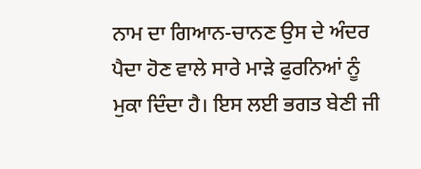ਨਾਮ ਦਾ ਗਿਆਨ-ਚਾਨਣ ਉਸ ਦੇ ਅੰਦਰ ਪੈਦਾ ਹੋਣ ਵਾਲੇ ਸਾਰੇ ਮਾੜੇ ਫੁਰਨਿਆਂ ਨੂੰ ਮੁਕਾ ਦਿੰਦਾ ਹੈ। ਇਸ ਲਈ ਭਗਤ ਬੇਣੀ ਜੀ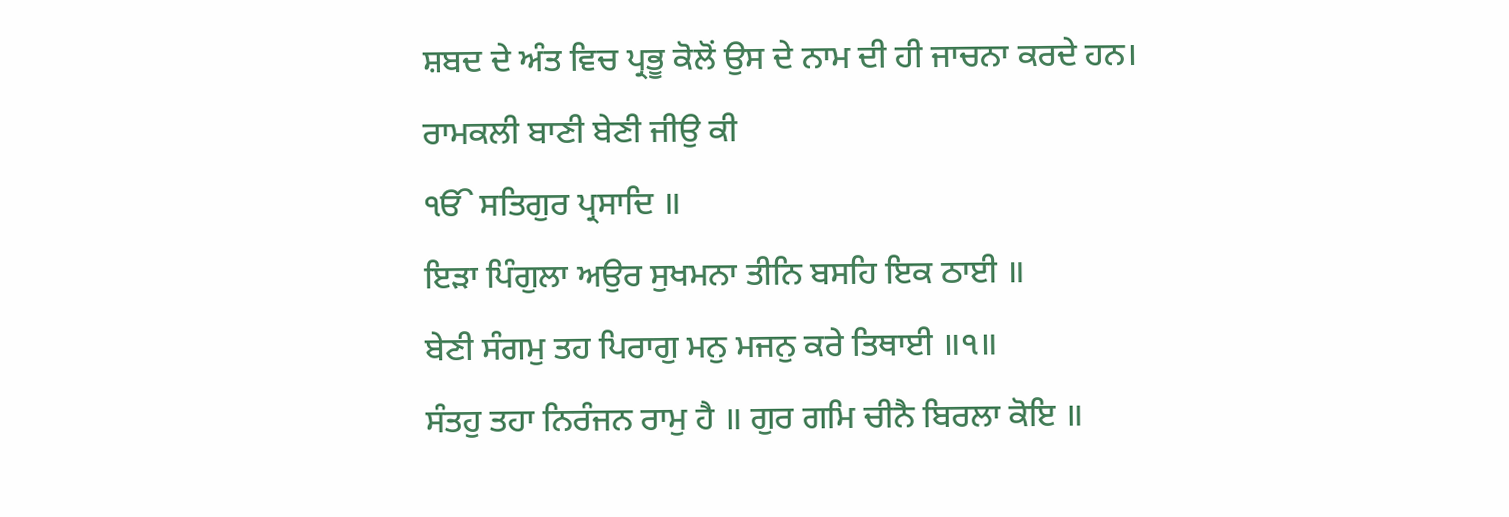ਸ਼ਬਦ ਦੇ ਅੰਤ ਵਿਚ ਪ੍ਰਭੂ ਕੋਲੋਂ ਉਸ ਦੇ ਨਾਮ ਦੀ ਹੀ ਜਾਚਨਾ ਕਰਦੇ ਹਨ।
ਰਾਮਕਲੀ ਬਾਣੀ ਬੇਣੀ ਜੀਉ ਕੀ
ੴ ਸਤਿਗੁਰ ਪ੍ਰਸਾਦਿ ॥
ਇੜਾ ਪਿੰਗੁਲਾ ਅਉਰ ਸੁਖਮਨਾ ਤੀਨਿ ਬਸਹਿ ਇਕ ਠਾਈ ॥
ਬੇਣੀ ਸੰਗਮੁ ਤਹ ਪਿਰਾਗੁ ਮਨੁ ਮਜਨੁ ਕਰੇ ਤਿਥਾਈ ॥੧॥
ਸੰਤਹੁ ਤਹਾ ਨਿਰੰਜਨ ਰਾਮੁ ਹੈ ॥ ਗੁਰ ਗਮਿ ਚੀਨੈ ਬਿਰਲਾ ਕੋਇ ॥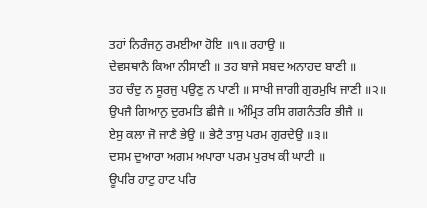ਤਹਾਂ ਨਿਰੰਜਨੁ ਰਮਈਆ ਹੋਇ ॥੧॥ ਰਹਾਉ ॥
ਦੇਵਸਥਾਨੈ ਕਿਆ ਨੀਸਾਣੀ ॥ ਤਹ ਬਾਜੇ ਸਬਦ ਅਨਾਹਦ ਬਾਣੀ ॥
ਤਹ ਚੰਦੁ ਨ ਸੂਰਜੁ ਪਉਣੁ ਨ ਪਾਣੀ ॥ ਸਾਖੀ ਜਾਗੀ ਗੁਰਮੁਖਿ ਜਾਣੀ ॥੨॥
ਉਪਜੈ ਗਿਆਨੁ ਦੁਰਮਤਿ ਛੀਜੈ ॥ ਅੰਮ੍ਰਿਤ ਰਸਿ ਗਗਨੰਤਰਿ ਭੀਜੈ ॥
ਏਸੁ ਕਲਾ ਜੋ ਜਾਣੈ ਭੇਉ ॥ ਭੇਟੈ ਤਾਸੁ ਪਰਮ ਗੁਰਦੇਉ ॥੩॥
ਦਸਮ ਦੁਆਰਾ ਅਗਮ ਅਪਾਰਾ ਪਰਮ ਪੁਰਖ ਕੀ ਘਾਟੀ ॥
ਊਪਰਿ ਹਾਟੁ ਹਾਟ ਪਰਿ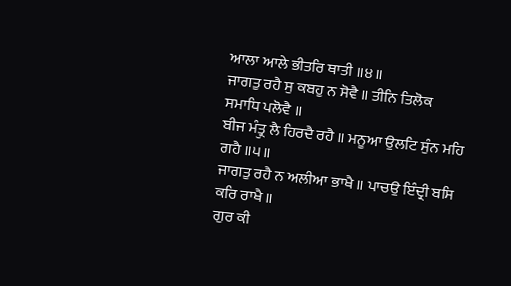ਆਲਾ ਆਲੇ ਭੀਤਰਿ ਥਾਤੀ ॥੪॥
ਜਾਗਤੁ ਰਹੈ ਸੁ ਕਬਹੁ ਨ ਸੋਵੈ ॥ ਤੀਨਿ ਤਿਲੋਕ ਸਮਾਧਿ ਪਲੋਵੈ ॥
ਬੀਜ ਮੰਤ੍ਰੁ ਲੈ ਹਿਰਦੈ ਰਹੈ ॥ ਮਨੂਆ ਉਲਟਿ ਸੁੰਨ ਮਹਿ ਗਹੈ ॥੫॥
ਜਾਗਤੁ ਰਹੈ ਨ ਅਲੀਆ ਭਾਖੈ ॥ ਪਾਚਉ ਇੰਦ੍ਰੀ ਬਸਿ ਕਰਿ ਰਾਖੈ ॥
ਗੁਰ ਕੀ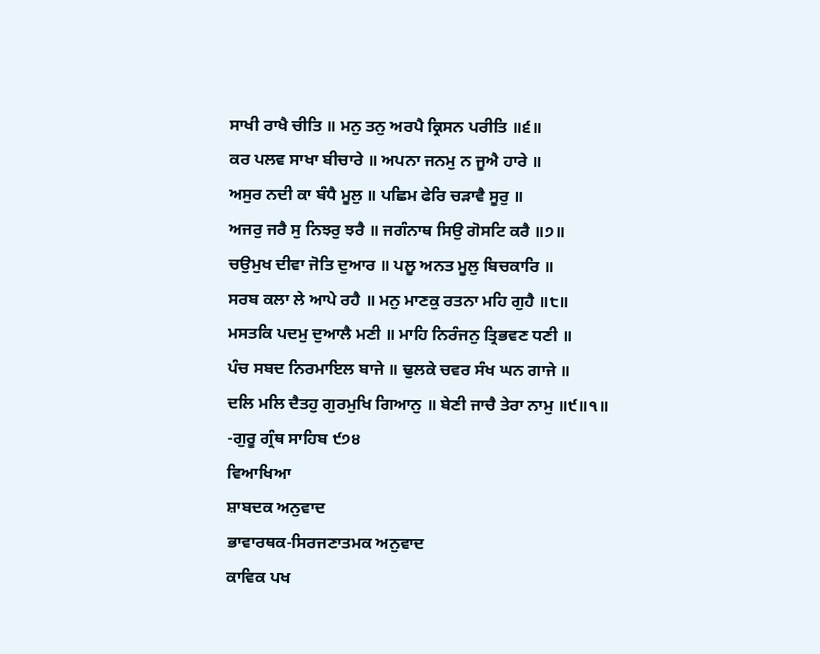ਸਾਖੀ ਰਾਖੈ ਚੀਤਿ ॥ ਮਨੁ ਤਨੁ ਅਰਪੈ ਕ੍ਰਿਸਨ ਪਰੀਤਿ ॥੬॥
ਕਰ ਪਲਵ ਸਾਖਾ ਬੀਚਾਰੇ ॥ ਅਪਨਾ ਜਨਮੁ ਨ ਜੂਐ ਹਾਰੇ ॥
ਅਸੁਰ ਨਦੀ ਕਾ ਬੰਧੈ ਮੂਲੁ ॥ ਪਛਿਮ ਫੇਰਿ ਚੜਾਵੈ ਸੂਰੁ ॥
ਅਜਰੁ ਜਰੈ ਸੁ ਨਿਝਰੁ ਝਰੈ ॥ ਜਗੰਨਾਥ ਸਿਉ ਗੋਸਟਿ ਕਰੈ ॥੭॥
ਚਉਮੁਖ ਦੀਵਾ ਜੋਤਿ ਦੁਆਰ ॥ ਪਲੂ ਅਨਤ ਮੂਲੁ ਬਿਚਕਾਰਿ ॥
ਸਰਬ ਕਲਾ ਲੇ ਆਪੇ ਰਹੈ ॥ ਮਨੁ ਮਾਣਕੁ ਰਤਨਾ ਮਹਿ ਗੁਹੈ ॥੮॥
ਮਸਤਕਿ ਪਦਮੁ ਦੁਆਲੈ ਮਣੀ ॥ ਮਾਹਿ ਨਿਰੰਜਨੁ ਤ੍ਰਿਭਵਣ ਧਣੀ ॥
ਪੰਚ ਸਬਦ ਨਿਰਮਾਇਲ ਬਾਜੇ ॥ ਢੁਲਕੇ ਚਵਰ ਸੰਖ ਘਨ ਗਾਜੇ ॥
ਦਲਿ ਮਲਿ ਦੈਤਹੁ ਗੁਰਮੁਖਿ ਗਿਆਨੁ ॥ ਬੇਣੀ ਜਾਚੈ ਤੇਰਾ ਨਾਮੁ ॥੯॥੧॥
-ਗੁਰੂ ਗ੍ਰੰਥ ਸਾਹਿਬ ੯੭੪
ਵਿਆਖਿਆ
ਸ਼ਾਬਦਕ ਅਨੁਵਾਦ
ਭਾਵਾਰਥਕ-ਸਿਰਜਣਾਤਮਕ ਅਨੁਵਾਦ
ਕਾਵਿਕ ਪਖ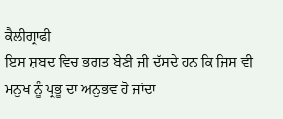ਕੈਲੀਗ੍ਰਾਫੀ
ਇਸ ਸ਼ਬਦ ਵਿਚ ਭਗਤ ਬੇਣੀ ਜੀ ਦੱਸਦੇ ਹਨ ਕਿ ਜਿਸ ਵੀ ਮਨੁਖ ਨੂੰ ਪ੍ਰਭੂ ਦਾ ਅਨੁਭਵ ਹੋ ਜਾਂਦਾ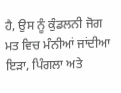ਹੈ, ਉਸ ਨੂੰ ਕੁੰਡਲਨੀ ਜੋਗ ਮਤ ਵਿਚ ਮੰਨੀਆਂ ਜਾਂਦੀਆ ਇੜਾ, ਪਿੰਗਲਾ ਅਤੇ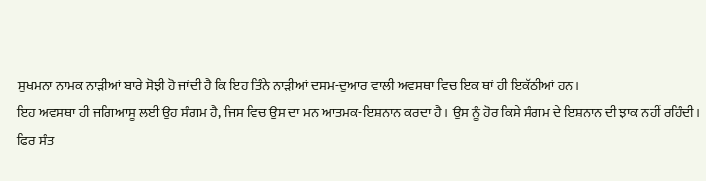ਸੁਖਮਨਾ ਨਾਮਕ ਨਾੜੀਆਂ ਬਾਰੇ ਸੋਝੀ ਹੋ ਜਾਂਦੀ ਹੈ ਕਿ ਇਹ ਤਿੰਨੇ ਨਾੜੀਆਂ ਦਸਮ-ਦੁਆਰ ਵਾਲੀ ਅਵਸਥਾ ਵਿਚ ਇਕ ਥਾਂ ਹੀ ਇਕੱਠੀਆਂ ਹਨ।
ਇਹ ਅਵਸਥਾ ਹੀ ਜਗਿਆਸੂ ਲਈ ਉਹ ਸੰਗਮ ਹੈ, ਜਿਸ ਵਿਚ ਉਸ ਦਾ ਮਨ ਆਤਮਕ-ਇਸ਼ਨਾਨ ਕਰਦਾ ਹੈ। ਉਸ ਨੂੰ ਹੋਰ ਕਿਸੇ ਸੰਗਮ ਦੇ ਇਸ਼ਨਾਨ ਦੀ ਝਾਕ ਨਹੀਂ ਰਹਿੰਦੀ।
ਫਿਰ ਸੰਤ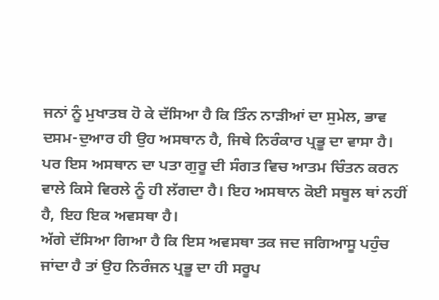ਜਨਾਂ ਨੂੰ ਮੁਖਾਤਬ ਹੋ ਕੇ ਦੱਸਿਆ ਹੈ ਕਿ ਤਿੰਨ ਨਾੜੀਆਂ ਦਾ ਸੁਮੇਲ, ਭਾਵ ਦਸਮ-ਦੁਆਰ ਹੀ ਉਹ ਅਸਥਾਨ ਹੈ, ਜਿਥੇ ਨਿਰੰਕਾਰ ਪ੍ਰਭੂ ਦਾ ਵਾਸਾ ਹੈ। ਪਰ ਇਸ ਅਸਥਾਨ ਦਾ ਪਤਾ ਗੁਰੂ ਦੀ ਸੰਗਤ ਵਿਚ ਆਤਮ ਚਿੰਤਨ ਕਰਨ ਵਾਲੇ ਕਿਸੇ ਵਿਰਲੇ ਨੂੰ ਹੀ ਲੱਗਦਾ ਹੈ। ਇਹ ਅਸਥਾਨ ਕੋਈ ਸਥੂਲ ਥਾਂ ਨਹੀਂ ਹੈ, ਇਹ ਇਕ ਅਵਸਥਾ ਹੈ।
ਅੱਗੇ ਦੱਸਿਆ ਗਿਆ ਹੈ ਕਿ ਇਸ ਅਵਸਥਾ ਤਕ ਜਦ ਜਗਿਆਸੂ ਪਹੁੰਚ ਜਾਂਦਾ ਹੈ ਤਾਂ ਉਹ ਨਿਰੰਜਨ ਪ੍ਰਭੂ ਦਾ ਹੀ ਸਰੂਪ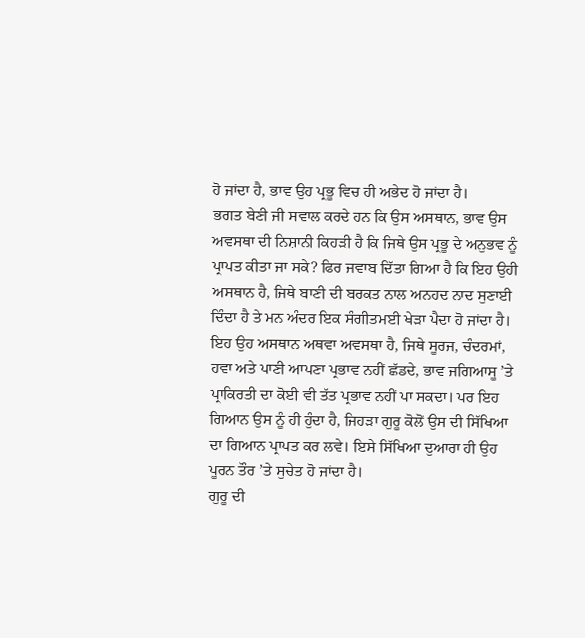ਹੋ ਜਾਂਦਾ ਹੈ, ਭਾਵ ਉਹ ਪ੍ਰਭੂ ਵਿਚ ਹੀ ਅਭੇਦ ਹੋ ਜਾਂਦਾ ਹੈ।
ਭਗਤ ਬੇਣੀ ਜੀ ਸਵਾਲ ਕਰਦੇ ਹਨ ਕਿ ਉਸ ਅਸਥਾਨ, ਭਾਵ ਉਸ ਅਵਸਥਾ ਦੀ ਨਿਸ਼ਾਨੀ ਕਿਹੜੀ ਹੈ ਕਿ ਜਿਥੇ ਉਸ ਪ੍ਰਭੂ ਦੇ ਅਨੁਭਵ ਨੂੰ ਪ੍ਰਾਪਤ ਕੀਤਾ ਜਾ ਸਕੇ? ਫਿਰ ਜਵਾਬ ਦਿੱਤਾ ਗਿਆ ਹੈ ਕਿ ਇਹ ਉਹੀ ਅਸਥਾਨ ਹੈ, ਜਿਥੇ ਬਾਣੀ ਦੀ ਬਰਕਤ ਨਾਲ ਅਨਹਦ ਨਾਦ ਸੁਣਾਈ ਦਿੰਦਾ ਹੈ ਤੇ ਮਨ ਅੰਦਰ ਇਕ ਸੰਗੀਤਮਈ ਖੇੜਾ ਪੈਦਾ ਹੋ ਜਾਂਦਾ ਹੈ।
ਇਹ ਉਹ ਅਸਥਾਨ ਅਥਵਾ ਅਵਸਥਾ ਹੈ, ਜਿਥੇ ਸੂਰਜ, ਚੰਦਰਮਾਂ, ਹਵਾ ਅਤੇ ਪਾਣੀ ਆਪਣਾ ਪ੍ਰਭਾਵ ਨਹੀਂ ਛੱਡਦੇ, ਭਾਵ ਜਗਿਆਸੂ ’ਤੇ ਪ੍ਰਾਕਿਰਤੀ ਦਾ ਕੋਈ ਵੀ ਤੱਤ ਪ੍ਰਭਾਵ ਨਹੀਂ ਪਾ ਸਕਦਾ। ਪਰ ਇਹ ਗਿਆਨ ਉਸ ਨੂੰ ਹੀ ਹੁੰਦਾ ਹੈ, ਜਿਹੜਾ ਗੁਰੂ ਕੋਲੋਂ ਉਸ ਦੀ ਸਿੱਖਿਆ ਦਾ ਗਿਆਨ ਪ੍ਰਾਪਤ ਕਰ ਲਵੇ। ਇਸੇ ਸਿੱਖਿਆ ਦੁਆਰਾ ਹੀ ਉਹ ਪੂਰਨ ਤੌਰ ’ਤੇ ਸੁਚੇਤ ਹੋ ਜਾਂਦਾ ਹੈ।
ਗੁਰੂ ਦੀ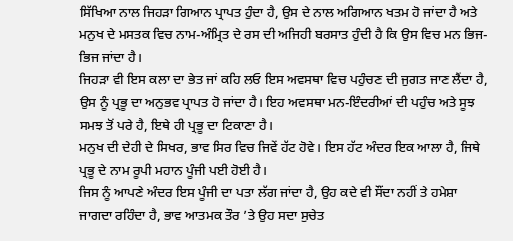ਸਿੱਖਿਆ ਨਾਲ ਜਿਹੜਾ ਗਿਆਨ ਪ੍ਰਾਪਤ ਹੁੰਦਾ ਹੈ, ਉਸ ਦੇ ਨਾਲ ਅਗਿਆਨ ਖਤਮ ਹੋ ਜਾਂਦਾ ਹੈ ਅਤੇ ਮਨੁਖ ਦੇ ਮਸਤਕ ਵਿਚ ਨਾਮ-ਅੰਮ੍ਰਿਤ ਦੇ ਰਸ ਦੀ ਅਜਿਹੀ ਬਰਸਾਤ ਹੁੰਦੀ ਹੈ ਕਿ ਉਸ ਵਿਚ ਮਨ ਭਿਜ-ਭਿਜ ਜਾਂਦਾ ਹੈ।
ਜਿਹੜਾ ਵੀ ਇਸ ਕਲਾ ਦਾ ਭੇਤ ਜਾਂ ਕਹਿ ਲਓ ਇਸ ਅਵਸਥਾ ਵਿਚ ਪਹੁੰਚਣ ਦੀ ਜੁਗਤ ਜਾਣ ਲੈਂਦਾ ਹੈ, ਉਸ ਨੂੰ ਪ੍ਰਭੂ ਦਾ ਅਨੁਭਵ ਪ੍ਰਾਪਤ ਹੋ ਜਾਂਦਾ ਹੈ। ਇਹ ਅਵਸਥਾ ਮਨ-ਇੰਦਰੀਆਂ ਦੀ ਪਹੁੰਚ ਅਤੇ ਸੂਝ ਸਮਝ ਤੋਂ ਪਰੇ ਹੈ, ਇਥੇ ਹੀ ਪ੍ਰਭੂ ਦਾ ਟਿਕਾਣਾ ਹੈ।
ਮਨੁਖ ਦੀ ਦੇਹੀ ਦੇ ਸਿਖਰ, ਭਾਵ ਸਿਰ ਵਿਚ ਜਿਵੇਂ ਹੱਟ ਹੋਵੇ। ਇਸ ਹੱਟ ਅੰਦਰ ਇਕ ਆਲਾ ਹੈ, ਜਿਥੇ ਪ੍ਰਭੂ ਦੇ ਨਾਮ ਰੂਪੀ ਮਹਾਨ ਪੂੰਜੀ ਪਈ ਹੋਈ ਹੈ।
ਜਿਸ ਨੂੰ ਆਪਣੇ ਅੰਦਰ ਇਸ ਪੂੰਜੀ ਦਾ ਪਤਾ ਲੱਗ ਜਾਂਦਾ ਹੈ, ਉਹ ਕਦੇ ਵੀ ਸੌਂਦਾ ਨਹੀਂ ਤੇ ਹਮੇਸ਼ਾ ਜਾਗਦਾ ਰਹਿੰਦਾ ਹੈ, ਭਾਵ ਆਤਮਕ ਤੌਰ ’ਤੇ ਉਹ ਸਦਾ ਸੁਚੇਤ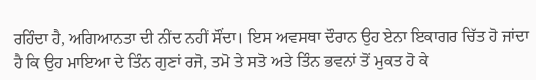ਰਹਿੰਦਾ ਹੈ, ਅਗਿਆਨਤਾ ਦੀ ਨੀਂਦ ਨਹੀਂ ਸੌਂਦਾ। ਇਸ ਅਵਸਥਾ ਦੌਰਾਨ ਉਹ ਏਨਾ ਇਕਾਗਰ ਚਿੱਤ ਹੋ ਜਾਂਦਾ ਹੈ ਕਿ ਉਹ ਮਾਇਆ ਦੇ ਤਿੰਨ ਗੁਣਾਂ ਰਜੋ, ਤਮੋ ਤੇ ਸਤੋ ਅਤੇ ਤਿੰਨ ਭਵਨਾਂ ਤੋਂ ਮੁਕਤ ਹੋ ਕੇ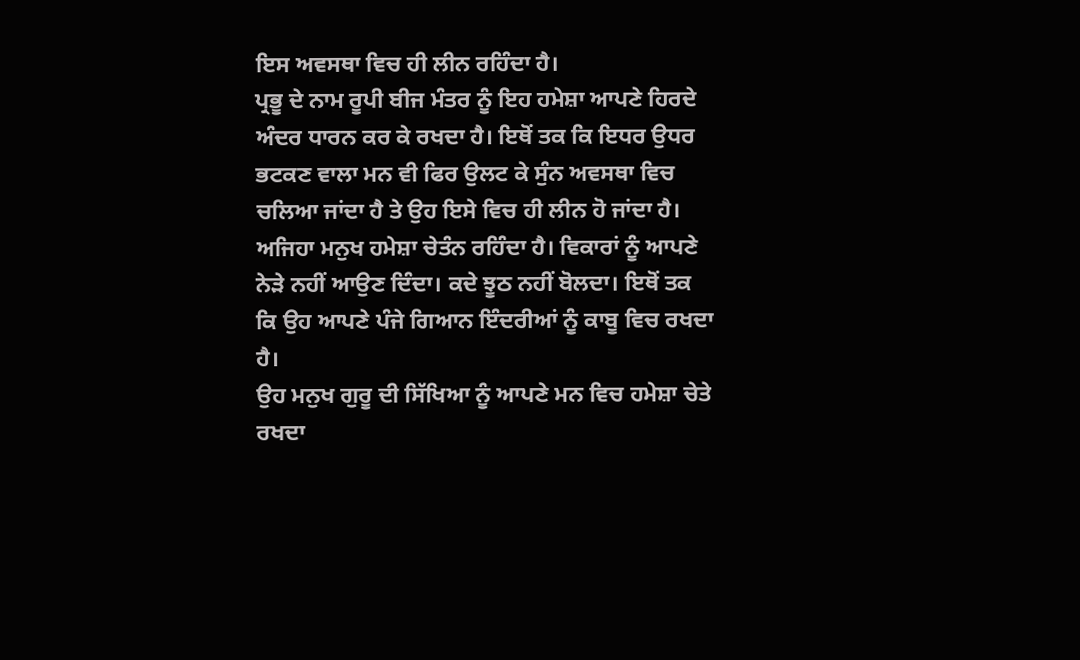ਇਸ ਅਵਸਥਾ ਵਿਚ ਹੀ ਲੀਨ ਰਹਿੰਦਾ ਹੈ।
ਪ੍ਰਭੂ ਦੇ ਨਾਮ ਰੂਪੀ ਬੀਜ ਮੰਤਰ ਨੂੰ ਇਹ ਹਮੇਸ਼ਾ ਆਪਣੇ ਹਿਰਦੇ ਅੰਦਰ ਧਾਰਨ ਕਰ ਕੇ ਰਖਦਾ ਹੈ। ਇਥੋਂ ਤਕ ਕਿ ਇਧਰ ਉਧਰ ਭਟਕਣ ਵਾਲਾ ਮਨ ਵੀ ਫਿਰ ਉਲਟ ਕੇ ਸੁੰਨ ਅਵਸਥਾ ਵਿਚ ਚਲਿਆ ਜਾਂਦਾ ਹੈ ਤੇ ਉਹ ਇਸੇ ਵਿਚ ਹੀ ਲੀਨ ਹੋ ਜਾਂਦਾ ਹੈ।
ਅਜਿਹਾ ਮਨੁਖ ਹਮੇਸ਼ਾ ਚੇਤੰਨ ਰਹਿੰਦਾ ਹੈ। ਵਿਕਾਰਾਂ ਨੂੰ ਆਪਣੇ ਨੇੜੇ ਨਹੀਂ ਆਉਣ ਦਿੰਦਾ। ਕਦੇ ਝੂਠ ਨਹੀਂ ਬੋਲਦਾ। ਇਥੋਂ ਤਕ ਕਿ ਉਹ ਆਪਣੇ ਪੰਜੇ ਗਿਆਨ ਇੰਦਰੀਆਂ ਨੂੰ ਕਾਬੂ ਵਿਚ ਰਖਦਾ ਹੈ।
ਉਹ ਮਨੁਖ ਗੁਰੂ ਦੀ ਸਿੱਖਿਆ ਨੂੰ ਆਪਣੇ ਮਨ ਵਿਚ ਹਮੇਸ਼ਾ ਚੇਤੇ ਰਖਦਾ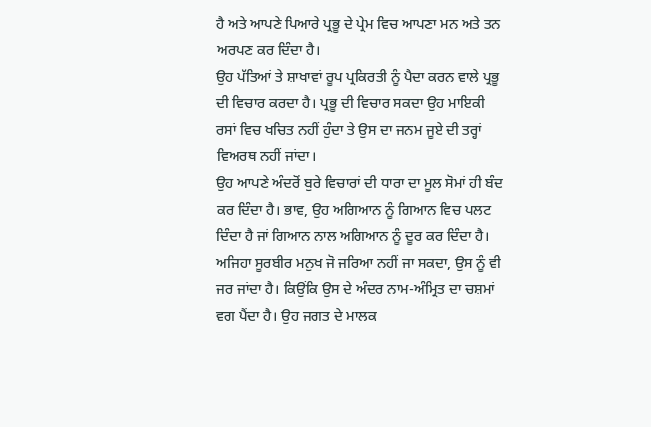ਹੈ ਅਤੇ ਆਪਣੇ ਪਿਆਰੇ ਪ੍ਰਭੂ ਦੇ ਪ੍ਰੇਮ ਵਿਚ ਆਪਣਾ ਮਨ ਅਤੇ ਤਨ ਅਰਪਣ ਕਰ ਦਿੰਦਾ ਹੈ।
ਉਹ ਪੱਤਿਆਂ ਤੇ ਸ਼ਾਖਾਵਾਂ ਰੂਪ ਪ੍ਰਕਿਰਤੀ ਨੂੰ ਪੈਦਾ ਕਰਨ ਵਾਲੇ ਪ੍ਰਭੂ ਦੀ ਵਿਚਾਰ ਕਰਦਾ ਹੈ। ਪ੍ਰਭੂ ਦੀ ਵਿਚਾਰ ਸਕਦਾ ਉਹ ਮਾਇਕੀ ਰਸਾਂ ਵਿਚ ਖਚਿਤ ਨਹੀਂ ਹੁੰਦਾ ਤੇ ਉਸ ਦਾ ਜਨਮ ਜੂਏ ਦੀ ਤਰ੍ਹਾਂ ਵਿਅਰਥ ਨਹੀਂ ਜਾਂਦਾ।
ਉਹ ਆਪਣੇ ਅੰਦਰੋਂ ਬੁਰੇ ਵਿਚਾਰਾਂ ਦੀ ਧਾਰਾ ਦਾ ਮੂਲ ਸੋਮਾਂ ਹੀ ਬੰਦ ਕਰ ਦਿੰਦਾ ਹੈ। ਭਾਵ, ਉਹ ਅਗਿਆਨ ਨੂੰ ਗਿਆਨ ਵਿਚ ਪਲਟ ਦਿੰਦਾ ਹੈ ਜਾਂ ਗਿਆਨ ਨਾਲ ਅਗਿਆਨ ਨੂੰ ਦੂਰ ਕਰ ਦਿੰਦਾ ਹੈ।
ਅਜਿਹਾ ਸੂਰਬੀਰ ਮਨੁਖ ਜੋ ਜਰਿਆ ਨਹੀਂ ਜਾ ਸਕਦਾ, ਉਸ ਨੂੰ ਵੀ ਜਰ ਜਾਂਦਾ ਹੈ। ਕਿਉਂਕਿ ਉਸ ਦੇ ਅੰਦਰ ਨਾਮ-ਅੰਮ੍ਰਿਤ ਦਾ ਚਸ਼ਮਾਂ ਵਗ ਪੈਂਦਾ ਹੈ। ਉਹ ਜਗਤ ਦੇ ਮਾਲਕ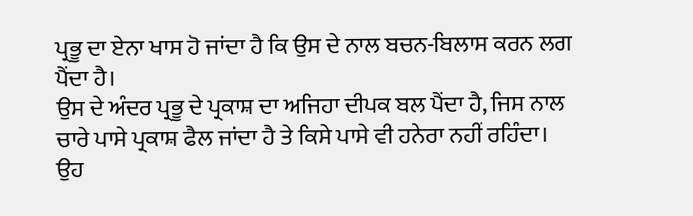ਪ੍ਰਭੂ ਦਾ ਏਨਾ ਖਾਸ ਹੋ ਜਾਂਦਾ ਹੈ ਕਿ ਉਸ ਦੇ ਨਾਲ ਬਚਨ-ਬਿਲਾਸ ਕਰਨ ਲਗ ਪੈਂਦਾ ਹੈ।
ਉਸ ਦੇ ਅੰਦਰ ਪ੍ਰਭੂ ਦੇ ਪ੍ਰਕਾਸ਼ ਦਾ ਅਜਿਹਾ ਦੀਪਕ ਬਲ ਪੈਂਦਾ ਹੈ, ਜਿਸ ਨਾਲ ਚਾਰੇ ਪਾਸੇ ਪ੍ਰਕਾਸ਼ ਫੈਲ ਜਾਂਦਾ ਹੈ ਤੇ ਕਿਸੇ ਪਾਸੇ ਵੀ ਹਨੇਰਾ ਨਹੀਂ ਰਹਿੰਦਾ। ਉਹ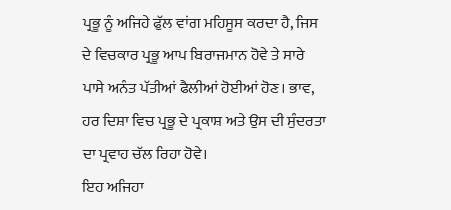ਪ੍ਰਭੂ ਨੂੰ ਅਜਿਹੇ ਫੁੱਲ ਵਾਂਗ ਮਹਿਸੂਸ ਕਰਦਾ ਹੈ, ਜਿਸ ਦੇ ਵਿਚਕਾਰ ਪ੍ਰਭੂ ਆਪ ਬਿਰਾਜਮਾਨ ਹੋਵੇ ਤੇ ਸਾਰੇ ਪਾਸੇ ਅਨੰਤ ਪੱਤੀਆਂ ਫੈਲੀਆਂ ਹੋਈਆਂ ਹੋਣ। ਭਾਵ, ਹਰ ਦਿਸ਼ਾ ਵਿਚ ਪ੍ਰਭੂ ਦੇ ਪ੍ਰਕਾਸ਼ ਅਤੇ ਉਸ ਦੀ ਸੁੰਦਰਤਾ ਦਾ ਪ੍ਰਵਾਹ ਚੱਲ ਰਿਹਾ ਹੋਵੇ।
ਇਹ ਅਜਿਹਾ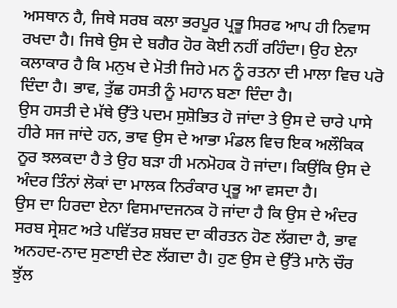ਅਸਥਾਨ ਹੈ, ਜਿਥੇ ਸਰਬ ਕਲਾ ਭਰਪੂਰ ਪ੍ਰਭੂ ਸਿਰਫ ਆਪ ਹੀ ਨਿਵਾਸ ਰਖਦਾ ਹੈ। ਜਿਥੇ ਉਸ ਦੇ ਬਗੈਰ ਹੋਰ ਕੋਈ ਨਹੀਂ ਰਹਿੰਦਾ। ਉਹ ਏਨਾ ਕਲਾਕਾਰ ਹੈ ਕਿ ਮਨੁਖ ਦੇ ਮੋਤੀ ਜਿਹੇ ਮਨ ਨੂੰ ਰਤਨਾ ਦੀ ਮਾਲਾ ਵਿਚ ਪਰੋ ਦਿੰਦਾ ਹੈ। ਭਾਵ, ਤੁੱਛ ਹਸਤੀ ਨੂੰ ਮਹਾਨ ਬਣਾ ਦਿੰਦਾ ਹੈ।
ਉਸ ਹਸਤੀ ਦੇ ਮੱਥੇ ਉੱਤੇ ਪਦਮ ਸੁਸ਼ੋਭਿਤ ਹੋ ਜਾਂਦਾ ਤੇ ਉਸ ਦੇ ਚਾਰੇ ਪਾਸੇ ਹੀਰੇ ਸਜ ਜਾਂਦੇ ਹਨ, ਭਾਵ ਉਸ ਦੇ ਆਭਾ ਮੰਡਲ ਵਿਚ ਇਕ ਅਲੌਕਿਕ ਨੂਰ ਝਲਕਦਾ ਹੈ ਤੇ ਉਹ ਬੜਾ ਹੀ ਮਨਮੋਹਕ ਹੋ ਜਾਂਦਾ। ਕਿਉਂਕਿ ਉਸ ਦੇ ਅੰਦਰ ਤਿੰਨਾਂ ਲੋਕਾਂ ਦਾ ਮਾਲਕ ਨਿਰੰਕਾਰ ਪ੍ਰਭੂ ਆ ਵਸਦਾ ਹੈ।
ਉਸ ਦਾ ਹਿਰਦਾ ਏਨਾ ਵਿਸਮਾਦਜਨਕ ਹੋ ਜਾਂਦਾ ਹੈ ਕਿ ਉਸ ਦੇ ਅੰਦਰ ਸਰਬ ਸ੍ਰੇਸ਼ਟ ਅਤੇ ਪਵਿੱਤਰ ਸ਼ਬਦ ਦਾ ਕੀਰਤਨ ਹੋਣ ਲੱਗਦਾ ਹੈ, ਭਾਵ ਅਨਹਦ-ਨਾਦ ਸੁਣਾਈ ਦੇਣ ਲੱਗਦਾ ਹੈ। ਹੁਣ ਉਸ ਦੇ ਉੱਤੇ ਮਾਨੋ ਚੌਰ ਝੁੱਲ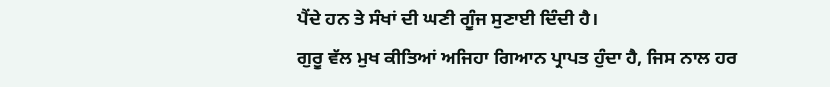ਪੈਂਦੇ ਹਨ ਤੇ ਸੰਖਾਂ ਦੀ ਘਣੀ ਗੂੰਜ ਸੁਣਾਈ ਦਿੰਦੀ ਹੈ।
ਗੁਰੂ ਵੱਲ ਮੁਖ ਕੀਤਿਆਂ ਅਜਿਹਾ ਗਿਆਨ ਪ੍ਰਾਪਤ ਹੁੰਦਾ ਹੈ, ਜਿਸ ਨਾਲ ਹਰ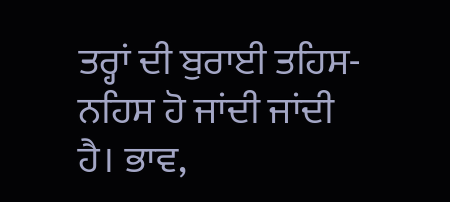ਤਰ੍ਹਾਂ ਦੀ ਬੁਰਾਈ ਤਹਿਸ-ਨਹਿਸ ਹੋ ਜਾਂਦੀ ਜਾਂਦੀ ਹੈ। ਭਾਵ,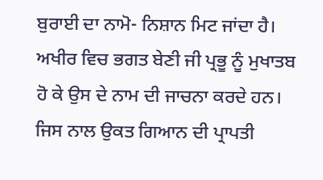ਬੁਰਾਈ ਦਾ ਨਾਮੋ- ਨਿਸ਼ਾਨ ਮਿਟ ਜਾਂਦਾ ਹੈ। ਅਖੀਰ ਵਿਚ ਭਗਤ ਬੇਣੀ ਜੀ ਪ੍ਰਭੂ ਨੂੰ ਮੁਖਾਤਬ ਹੋ ਕੇ ਉਸ ਦੇ ਨਾਮ ਦੀ ਜਾਚਨਾ ਕਰਦੇ ਹਨ। ਜਿਸ ਨਾਲ ਉਕਤ ਗਿਆਨ ਦੀ ਪ੍ਰਾਪਤੀ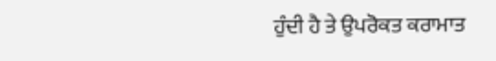ਹੁੰਦੀ ਹੈ ਤੇ ਉਪਰੋਕਤ ਕਰਾਮਾਤ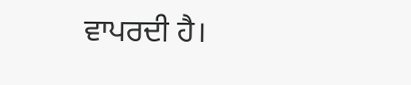ਵਾਪਰਦੀ ਹੈ।